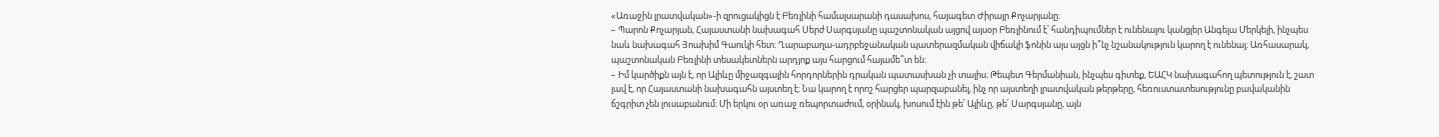«Առաջին լրատվական»-ի զրուցակիցն է Բեռլինի համալսարանի դասախոս, հայագետ Ժիրայր Քոչարյանը։
– Պարոն Քոչարյան, Հայաստանի նախագահ Սերժ Սարգսյանը պաշտոնական այցով այսօր Բեռլինում է՝ հանդիպումներ է ունենալու կանցլեր Անգելա Մերկելի, ինչպես նաև նախագահ Յոախիմ Գաուկի հետ։ Ղարաբաղա-ադրբեջանական պատերազմական վիճակի ֆոնին այս այցն ի՞նչ նշանակություն կարող է ունենալ։ Առհասարակ, պաշտոնական Բեռլինի տեսակետներն արդյոք այս հարցում հայամե՞տ են։
– Իմ կարծիքն այն է, որ Ալիևը միջազգային հորդորներին դրական պատասխան չի տալիս։ Թեպետ Գերմանիան, ինչպես գիտեք, ԵԱՀԿ նախագահող պետություն է, շատ լավ է, որ Հայաստանի նախագահն այստեղ է։ Նա կարող է որոշ հարցեր պարզաբանել, ինչ որ այստեղի լրատվական թերթերը, հեռուստատեսությունը բավականին ճշգրիտ չեն լուսաբանում: Մի երկու օր առաջ ռեպորտաժում, օրինակ, խոսում էին թե՛ Ալիևը, թե՛ Սարգսյանը, այն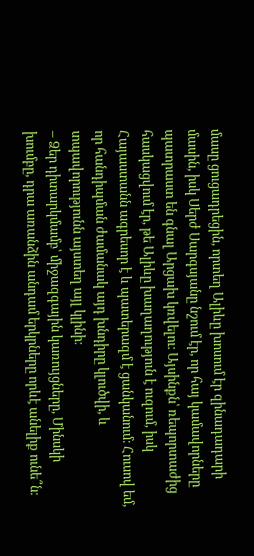մասը ցուցադրեցին, որտեղ Ալիևը խոսում էր զինադադարի մասին, իսկ Սերժ Սարգսյանը նշում էր, որ հայ կամավորները պատրաստ են գնալ Արցախ կռվելու։ Այսինքն՝ ռեպորտաժից հասկացվում էր, թե Ալիևը խաղաղություն է ուզում, իսկ Հայաստանն ագրեսոր է և պատերազմ է ցանկանում։ Հուսով եմ, որ հանդիպման ժամանակ այդ խնդիրը կլուծվի, և տպավորությունն այստեղ այլ կլինի։
– Ձեր դիտարկմամբ՝ միջազգային կառույցները, Մինսկի խումբը, դրա առանձին անդամ երկրները որևէ անելիք ունե՞ն։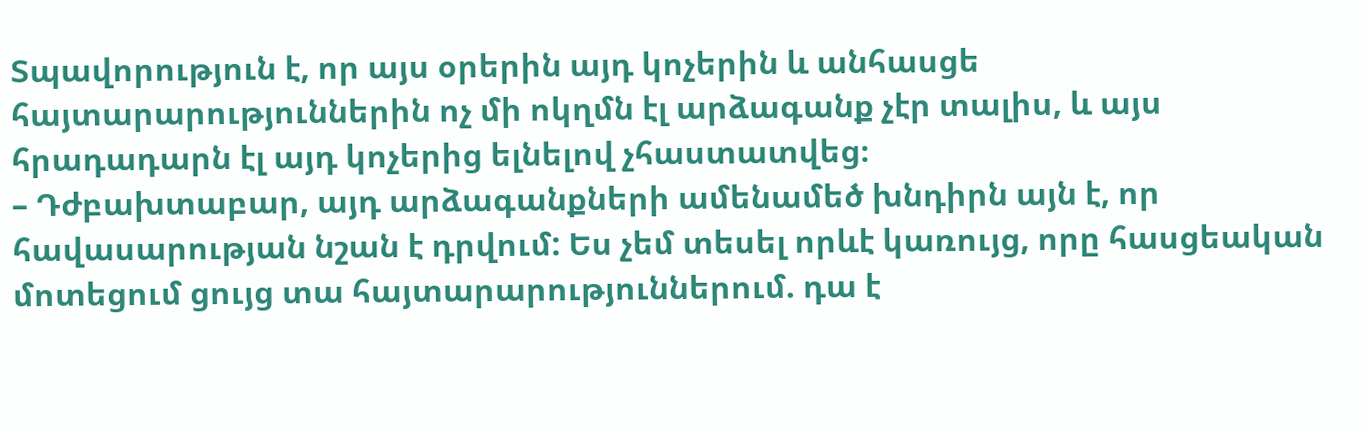Տպավորություն է, որ այս օրերին այդ կոչերին և անհասցե հայտարարություններին ոչ մի ոկղմն էլ արձագանք չէր տալիս, և այս հրադադարն էլ այդ կոչերից ելնելով չհաստատվեց։
– Դժբախտաբար, այդ արձագանքների ամենամեծ խնդիրն այն է, որ հավասարության նշան է դրվում: Ես չեմ տեսել որևէ կառույց, որը հասցեական մոտեցում ցույց տա հայտարարություններում. դա է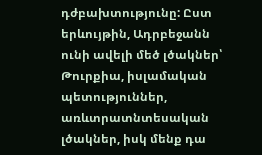դժբախտությունը: Ըստ երևույթին, Ադրբեջանն ունի ավելի մեծ լծակներ՝ Թուրքիա, իսլամական պետություններ, առևտրատնտեսական լծակներ, իսկ մենք դա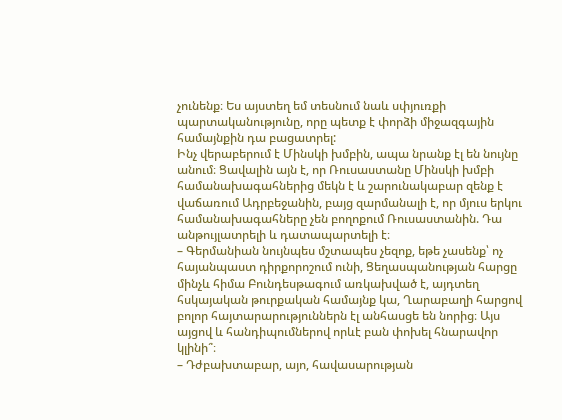չունենք։ Ես այստեղ եմ տեսնում նաև սփյուռքի պարտականությունը, որը պետք է փորձի միջազգային համայնքին դա բացատրել:
Ինչ վերաբերում է Մինսկի խմբին, ապա նրանք էլ են նույնը անում։ Ցավալին այն է, որ Ռուսաստանը Մինսկի խմբի համանախագահներից մեկն է և շարունակաբար զենք է վաճառում Ադրբեջանին, բայց զարմանալի է, որ մյուս երկու համանախագահները չեն բողոքում Ռուսաստանին. Դա անթույլատրելի և դատապարտելի է։
– Գերմանիան նույնպես մշտապես չեզոք, եթե չասենք՝ ոչ հայանպաստ դիրքորոշում ունի, Ցեղասպանության հարցը մինչև հիմա Բունդեսթագում առկախված է, այդտեղ հսկայական թուրքական համայնք կա, Ղարաբաղի հարցով բոլոր հայտարարություններն էլ անհասցե են նորից։ Այս այցով և հանդիպումներով որևէ բան փոխել հնարավոր կլինի՞։
– Դժբախտաբար, այո, հավասարության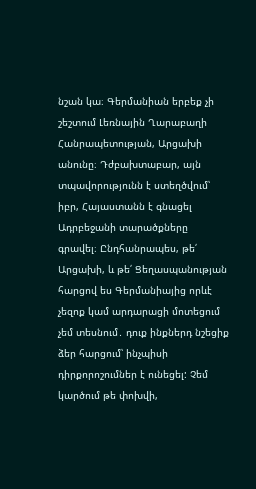նշան կա։ Գերմանիան երբեք չի շեշտում Լեռնային Ղարաբաղի Հանրապետության, Արցախի անունը։ Դժբախտաբար, այն տպավորությունն է ստեղծվում՝ իբր, Հայաստանն է գնացել Ադրբեջանի տարածքները գրավել։ Ընդհանրապես, թե՛ Արցախի, և թե՛ Ցեղասպանության հարցով ես Գերմանիայից որևէ չեզոք կամ արդարացի մոտեցում չեմ տեսնում․ դուք ինքներդ նշեցիք ձեր հարցում՝ ինչպիսի դիրքորոշումներ է ունեցել: Չեմ կարծում թե փոխվի,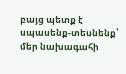բայց պետք է սպասենք-տեսնենք՝ մեր նախագահի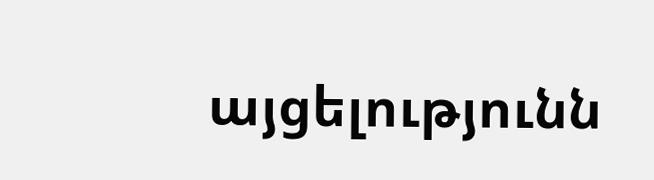այցելությունն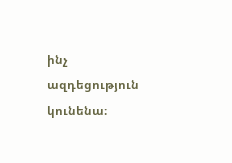ինչ ազդեցություն կունենա։